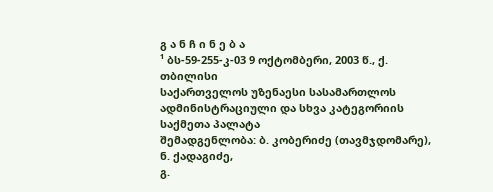გ ა ნ ჩ ი ნ ე ბ ა
¹ ბს-59-255-კ-03 9 ოქტომბერი, 2003 წ., ქ. თბილისი
საქართველოს უზენაესი სასამართლოს ადმინისტრაციული და სხვა კატეგორიის საქმეთა პალატა
შემადგენლობა: ბ. კობერიძე (თავმჯდომარე),
ნ. ქადაგიძე,
გ.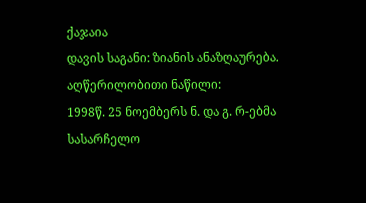ქაჯაია
დავის საგანი: ზიანის ანაზღაურება.
აღწერილობითი ნაწილი:
1998წ. 25 ნოემბერს ნ. და გ. რ-ებმა სასარჩელო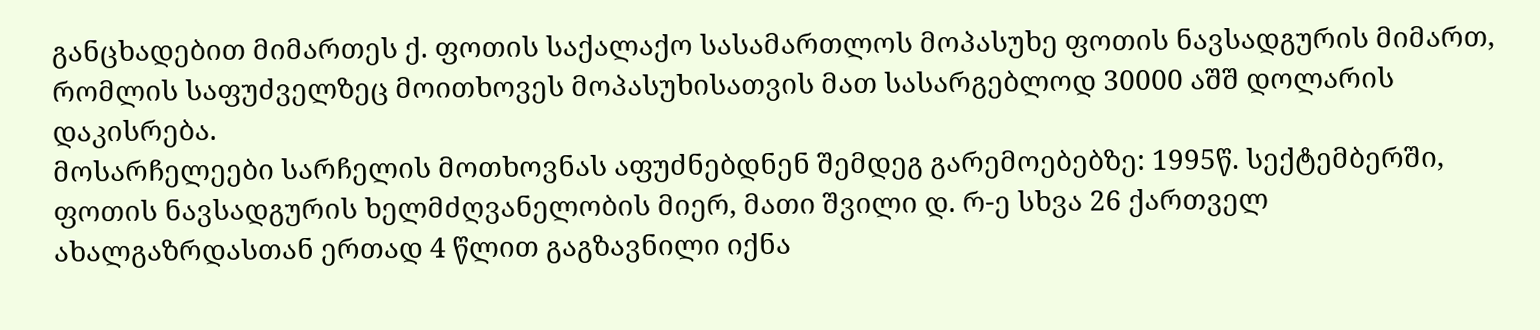განცხადებით მიმართეს ქ. ფოთის საქალაქო სასამართლოს მოპასუხე ფოთის ნავსადგურის მიმართ, რომლის საფუძველზეც მოითხოვეს მოპასუხისათვის მათ სასარგებლოდ 30000 აშშ დოლარის დაკისრება.
მოსარჩელეები სარჩელის მოთხოვნას აფუძნებდნენ შემდეგ გარემოებებზე: 1995წ. სექტემბერში, ფოთის ნავსადგურის ხელმძღვანელობის მიერ, მათი შვილი დ. რ-ე სხვა 26 ქართველ ახალგაზრდასთან ერთად 4 წლით გაგზავნილი იქნა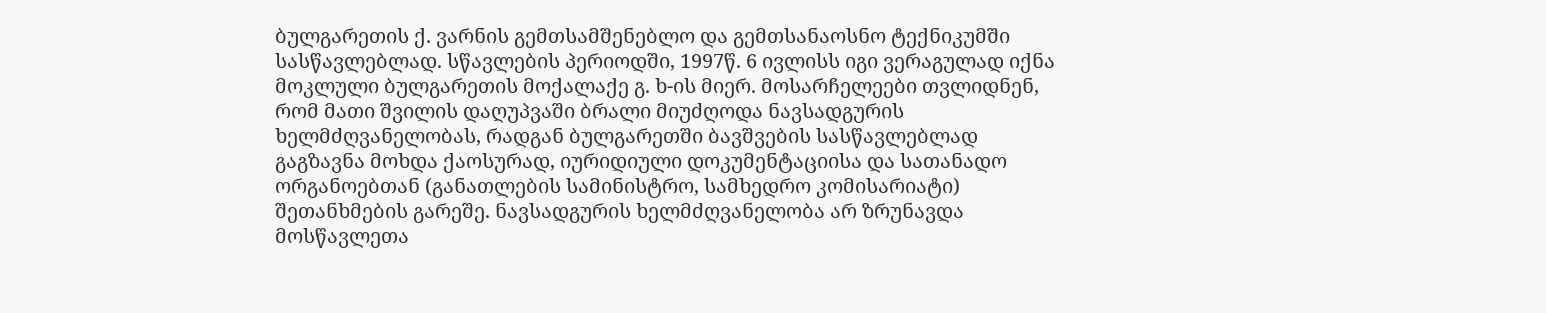ბულგარეთის ქ. ვარნის გემთსამშენებლო და გემთსანაოსნო ტექნიკუმში სასწავლებლად. სწავლების პერიოდში, 1997წ. 6 ივლისს იგი ვერაგულად იქნა მოკლული ბულგარეთის მოქალაქე გ. ხ-ის მიერ. მოსარჩელეები თვლიდნენ, რომ მათი შვილის დაღუპვაში ბრალი მიუძღოდა ნავსადგურის ხელმძღვანელობას, რადგან ბულგარეთში ბავშვების სასწავლებლად გაგზავნა მოხდა ქაოსურად, იურიდიული დოკუმენტაციისა და სათანადო ორგანოებთან (განათლების სამინისტრო, სამხედრო კომისარიატი) შეთანხმების გარეშე. ნავსადგურის ხელმძღვანელობა არ ზრუნავდა მოსწავლეთა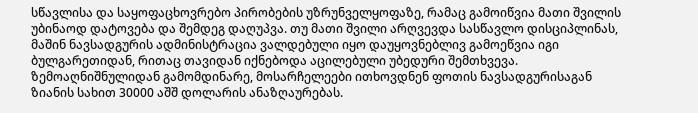სწავლისა და საყოფაცხოვრებო პირობების უზრუნველყოფაზე, რამაც გამოიწვია მათი შვილის უბინაოდ დატოვება და შემდეგ დაღუპვა. თუ მათი შვილი არღვევდა სასწავლო დისციპლინას, მაშინ ნავსადგურის ადმინისტრაცია ვალდებული იყო დაუყოვნებლივ გამოეწვია იგი ბულგარეთიდან, რითაც თავიდან იქნებოდა აცილებული უბედური შემთხვევა. ზემოაღნიშნულიდან გამომდინარე, მოსარჩელეები ითხოვდნენ ფოთის ნავსადგურისაგან ზიანის სახით 30000 აშშ დოლარის ანაზღაურებას.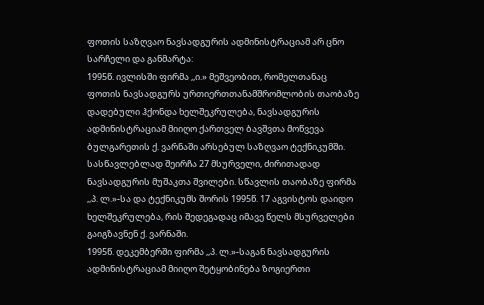ფოთის საზღვაო ნავსადგურის ადმინისტრაციამ არ ცნო სარჩელი და განმარტა:
1995წ. ივლისში ფირმა ,,ი.» მეშვეობით, რომელთანაც ფოთის ნავსადგურს ურთიერთთანამშრომლობის თაობაზე დადებული ჰქონდა ხელშეკრულება, ნავსადგურის ადმინისტრაციამ მიიღო ქართველ ბავშვთა მოწვევა ბულგარეთის ქ. ვარნაში არსებულ საზღვაო ტექნიკუმში. სასწავლებლად შეირჩა 27 მსურველი, ძირითადად ნავსადგურის მუშაკთა შვილები. სწავლის თაობაზე ფირმა ,,პ. ლ.»-სა და ტექნიკუმს შორის 1995წ. 17 აგვისტოს დაიდო ხელშეკრულება, რის შედეგადაც იმავე წელს მსურველები გაიგზავნენ ქ. ვარნაში.
1995წ. დეკემბერში ფირმა ,,პ. ლ.»-საგან ნავსადგურის ადმინისტრაციამ მიიღო შეტყობინება ზოგიერთი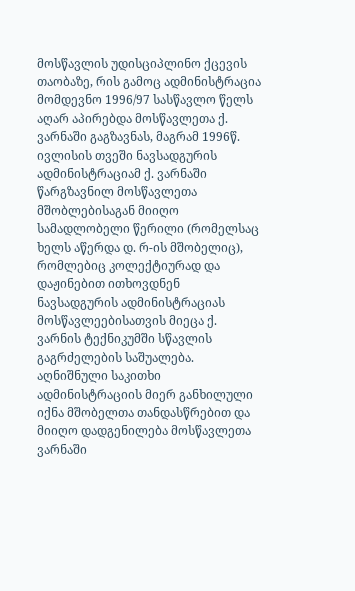მოსწავლის უდისციპლინო ქცევის თაობაზე, რის გამოც ადმინისტრაცია მომდევნო 1996/97 სასწავლო წელს აღარ აპირებდა მოსწავლეთა ქ. ვარნაში გაგზავნას, მაგრამ 1996წ. ივლისის თვეში ნავსადგურის ადმინისტრაციამ ქ. ვარნაში წარგზავნილ მოსწავლეთა მშობლებისაგან მიიღო სამადლობელი წერილი (რომელსაც ხელს აწერდა დ. რ-ის მშობელიც), რომლებიც კოლექტიურად და დაჟინებით ითხოვდნენ ნავსადგურის ადმინისტრაციას მოსწავლეებისათვის მიეცა ქ. ვარნის ტექნიკუმში სწავლის გაგრძელების საშუალება. აღნიშნული საკითხი ადმინისტრაციის მიერ განხილული იქნა მშობელთა თანდასწრებით და მიიღო დადგენილება მოსწავლეთა ვარნაში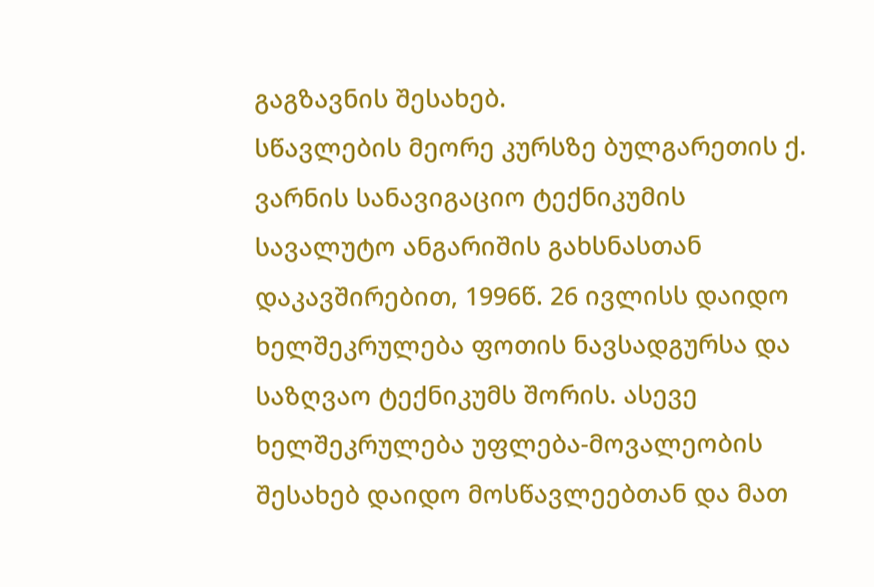გაგზავნის შესახებ.
სწავლების მეორე კურსზე ბულგარეთის ქ. ვარნის სანავიგაციო ტექნიკუმის სავალუტო ანგარიშის გახსნასთან დაკავშირებით, 1996წ. 26 ივლისს დაიდო ხელშეკრულება ფოთის ნავსადგურსა და საზღვაო ტექნიკუმს შორის. ასევე ხელშეკრულება უფლება-მოვალეობის შესახებ დაიდო მოსწავლეებთან და მათ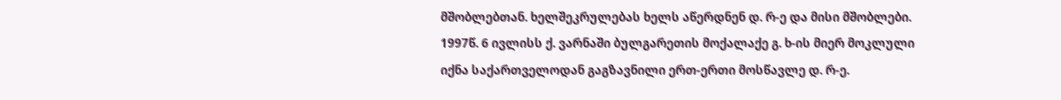მშობლებთან. ხელშეკრულებას ხელს აწერდნენ დ. რ-ე და მისი მშობლები.
1997წ. 6 ივლისს ქ. ვარნაში ბულგარეთის მოქალაქე გ. ხ-ის მიერ მოკლული იქნა საქართველოდან გაგზავნილი ერთ-ერთი მოსწავლე დ. რ-ე.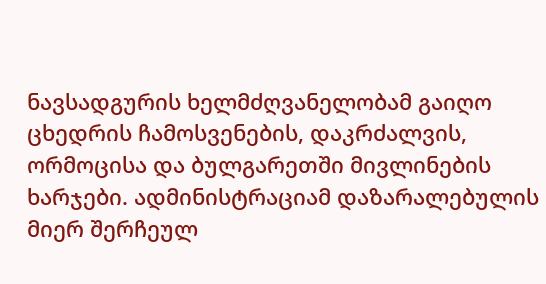ნავსადგურის ხელმძღვანელობამ გაიღო ცხედრის ჩამოსვენების, დაკრძალვის, ორმოცისა და ბულგარეთში მივლინების ხარჯები. ადმინისტრაციამ დაზარალებულის მიერ შერჩეულ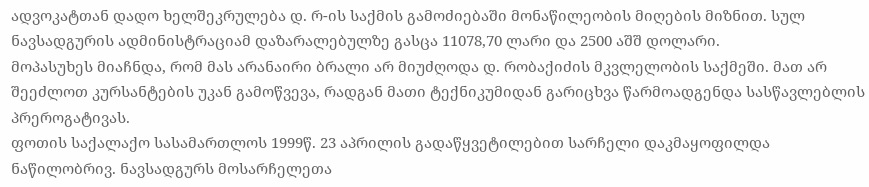ადვოკატთან დადო ხელშეკრულება დ. რ-ის საქმის გამოძიებაში მონაწილეობის მიღების მიზნით. სულ ნავსადგურის ადმინისტრაციამ დაზარალებულზე გასცა 11078,70 ლარი და 2500 აშშ დოლარი.
მოპასუხეს მიაჩნდა, რომ მას არანაირი ბრალი არ მიუძღოდა დ. რობაქიძის მკვლელობის საქმეში. მათ არ შეეძლოთ კურსანტების უკან გამოწვევა, რადგან მათი ტექნიკუმიდან გარიცხვა წარმოადგენდა სასწავლებლის პრეროგატივას.
ფოთის საქალაქო სასამართლოს 1999წ. 23 აპრილის გადაწყვეტილებით სარჩელი დაკმაყოფილდა ნაწილობრივ. ნავსადგურს მოსარჩელეთა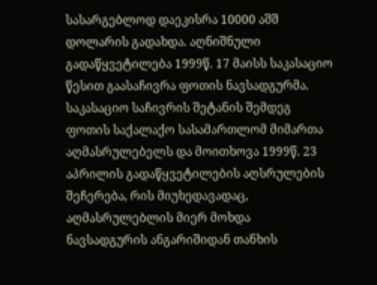სასარგებლოდ დაეკისრა 10000 აშშ დოლარის გადახდა. აღნიშნული გადაწყვეტილება 1999წ. 17 მაისს საკასაციო წესით გაასაჩივრა ფოთის ნავსადგურმა. საკასაციო საჩივრის შეტანის შემდეგ ფოთის საქალაქო სასამართლომ მიმართა აღმასრულებელს და მოითხოვა 1999წ. 23 აპრილის გადაწყვეტილების აღსრულების შეჩერება, რის მიუხედავადაც, აღმასრულებლის მიერ მოხდა ნავსადგურის ანგარიშიდან თანხის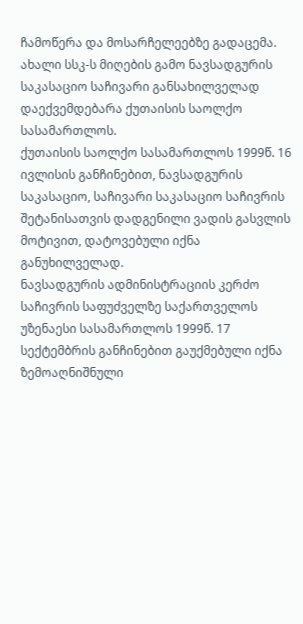ჩამოწერა და მოსარჩელეებზე გადაცემა.
ახალი სსკ-ს მიღების გამო ნავსადგურის საკასაციო საჩივარი განსახილველად დაექვემდებარა ქუთაისის საოლქო სასამართლოს.
ქუთაისის საოლქო სასამართლოს 1999წ. 16 ივლისის განჩინებით, ნავსადგურის საკასაციო, საჩივარი საკასაციო საჩივრის შეტანისათვის დადგენილი ვადის გასვლის მოტივით, დატოვებული იქნა განუხილველად.
ნავსადგურის ადმინისტრაციის კერძო საჩივრის საფუძველზე საქართველოს უზენაესი სასამართლოს 1999წ. 17 სექტემბრის განჩინებით გაუქმებული იქნა ზემოაღნიშნული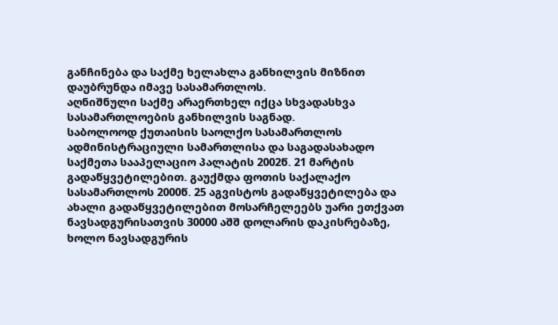განჩინება და საქმე ხელახლა განხილვის მიზნით დაუბრუნდა იმავე სასამართლოს.
აღნიშნული საქმე არაერთხელ იქცა სხვადასხვა სასამართლოების განხილვის საგნად.
საბოლოოდ ქუთაისის საოლქო სასამართლოს ადმინისტრაციული სამართლისა და საგადასახადო საქმეთა სააპელაციო პალატის 2002წ. 21 მარტის გადაწყვეტილებით. გაუქმდა ფოთის საქალაქო სასამართლოს 2000წ. 25 აგვისტოს გადაწყვეტილება და ახალი გადაწყვეტილებით მოსარჩელეებს უარი ეთქვათ ნავსადგურისათვის 30000 აშშ დოლარის დაკისრებაზე, ხოლო ნავსადგურის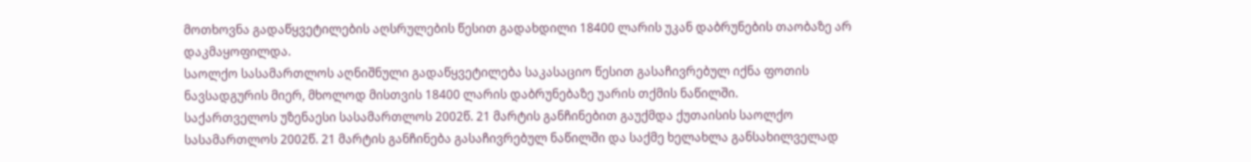მოთხოვნა გადაწყვეტილების აღსრულების წესით გადახდილი 18400 ლარის უკან დაბრუნების თაობაზე არ დაკმაყოფილდა.
საოლქო სასამართლოს აღნიშნული გადაწყვეტილება საკასაციო წესით გასაჩივრებულ იქნა ფოთის ნავსადგურის მიერ, მხოლოდ მისთვის 18400 ლარის დაბრუნებაზე უარის თქმის ნაწილში.
საქართველოს უზენაესი სასამართლოს 2002წ. 21 მარტის განჩინებით გაუქმდა ქუთაისის საოლქო სასამართლოს 2002წ. 21 მარტის განჩინება გასაჩივრებულ ნაწილში და საქმე ხელახლა განსახილველად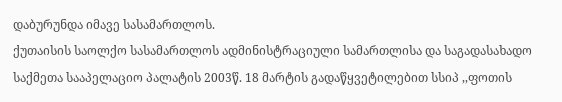დაბურუნდა იმავე სასამართლოს.
ქუთაისის საოლქო სასამართლოს ადმინისტრაციული სამართლისა და საგადასახადო საქმეთა სააპელაციო პალატის 2003წ. 18 მარტის გადაწყვეტილებით სსიპ ,,ფოთის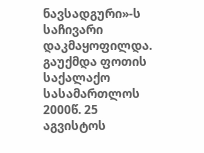ნავსადგური»-ს საჩივარი დაკმაყოფილდა.
გაუქმდა ფოთის საქალაქო სასამართლოს 2000წ. 25 აგვისტოს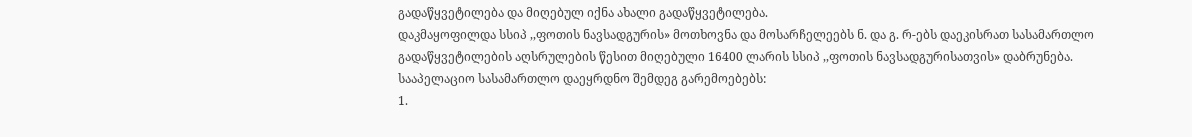გადაწყვეტილება და მიღებულ იქნა ახალი გადაწყვეტილება.
დაკმაყოფილდა სსიპ ,,ფოთის ნავსადგურის» მოთხოვნა და მოსარჩელეებს ნ. და გ. რ-ებს დაეკისრათ სასამართლო გადაწყვეტილების აღსრულების წესით მიღებული 16400 ლარის სსიპ ,,ფოთის ნავსადგურისათვის» დაბრუნება.
სააპელაციო სასამართლო დაეყრდნო შემდეგ გარემოებებს:
1.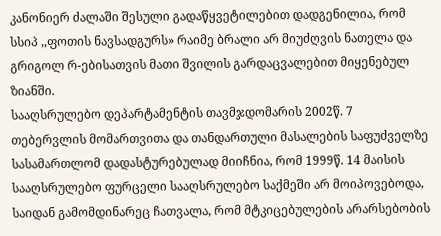კანონიერ ძალაში შესული გადაწყვეტილებით დადგენილია, რომ სსიპ ,,ფოთის ნავსადგურს» რაიმე ბრალი არ მიუძღვის ნათელა და გრიგოლ რ-ებისათვის მათი შვილის გარდაცვალებით მიყენებულ ზიანში.
სააღსრულებო დეპარტამენტის თავმჯდომარის 2002წ. 7 თებერვლის მომართვითა და თანდართული მასალების საფუძველზე სასამართლომ დადასტურებულად მიიჩნია, რომ 1999წ. 14 მაისის სააღსრულებო ფურცელი სააღსრულებო საქმეში არ მოიპოვებოდა, საიდან გამომდინარეც ჩათვალა, რომ მტკიცებულების არარსებობის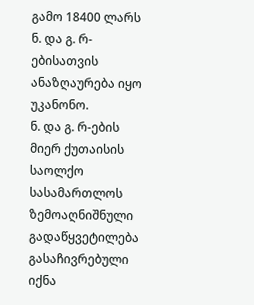გამო 18400 ლარს ნ. და გ. რ-ებისათვის ანაზღაურება იყო უკანონო.
ნ. და გ. რ-ების მიერ ქუთაისის საოლქო სასამართლოს ზემოაღნიშნული გადაწყვეტილება გასაჩივრებული იქნა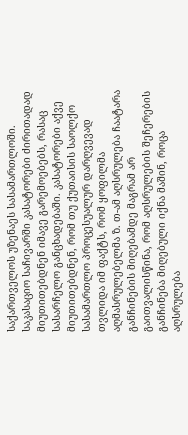საქართველოს უზენაეს სასამართლოში.
საკასაციო საჩივარში კასატორები ძირითადად მიუთითებდნენ იმავე გარემოებებს, რასაც სასარჩელო განცხადებაში. კასატორები აქვე მიუთითებდნენ, რომ თუ ქუთაისის საოლქო სასამართლო პროცესუალურ დარღვევად თვლიდა იმ ფაქტს, რომ ყოფილმა აღმასრულებელმა ზ. თ-ამ აღსრულება ჩაატარა განჩინების მიღებამდე მაგრამ არ გაითვალისწინა, რომ აღსრულების შეჩერების განჩინება მიღებული იქნა მაშინ, როცა აღსრულება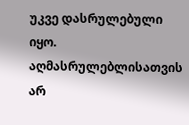უკვე დასრულებული იყო. აღმასრულებლისათვის არ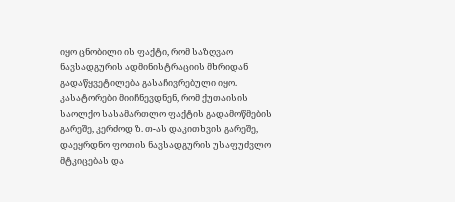იყო ცნობილი ის ფაქტი, რომ საზღვაო ნავსადგურის ადმინისტრაციის მხრიდან გადაწყვეტილება გასაჩივრებული იყო. კასატორები მიიჩნევდნენ, რომ ქუთაისის საოლქო სასამართლო ფაქტის გადამოწმების გარეშე, კერძოდ ზ. თ-ას დაკითხვის გარეშე, დაეყრდნო ფოთის ნავსადგურის უსაფუძვლო მტკიცებას და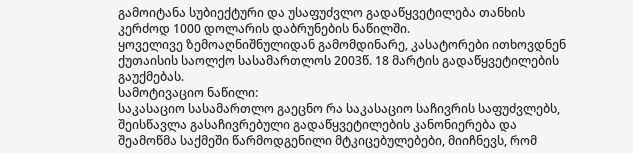გამოიტანა სუბიექტური და უსაფუძვლო გადაწყვეტილება თანხის კერძოდ 1000 დოლარის დაბრუნების ნაწილში.
ყოველივე ზემოაღნიშნულიდან გამომდინარე, კასატორები ითხოვდნენ ქუთაისის საოლქო სასამართლოს 2003წ. 18 მარტის გადაწყვეტილების გაუქმებას.
სამოტივაციო ნაწილი:
საკასაციო სასამართლო გაეცნო რა საკასაციო საჩივრის საფუძვლებს, შეისწავლა გასაჩივრებული გადაწყვეტილების კანონიერება და შეამოწმა საქმეში წარმოდგენილი მტკიცებულებები, მიიჩნევს, რომ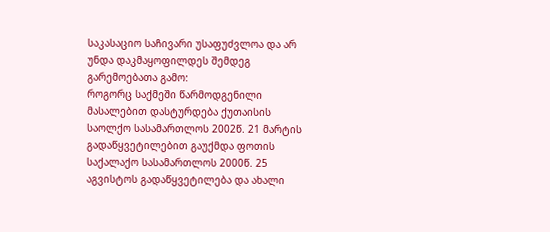საკასაციო საჩივარი უსაფუძვლოა და არ უნდა დაკმაყოფილდეს შემდეგ გარემოებათა გამო:
როგორც საქმეში წარმოდგენილი მასალებით დასტურდება ქუთაისის საოლქო სასამართლოს 2002წ. 21 მარტის გადაწყვეტილებით გაუქმდა ფოთის საქალაქო სასამართლოს 2000წ. 25 აგვისტოს გადაწყვეტილება და ახალი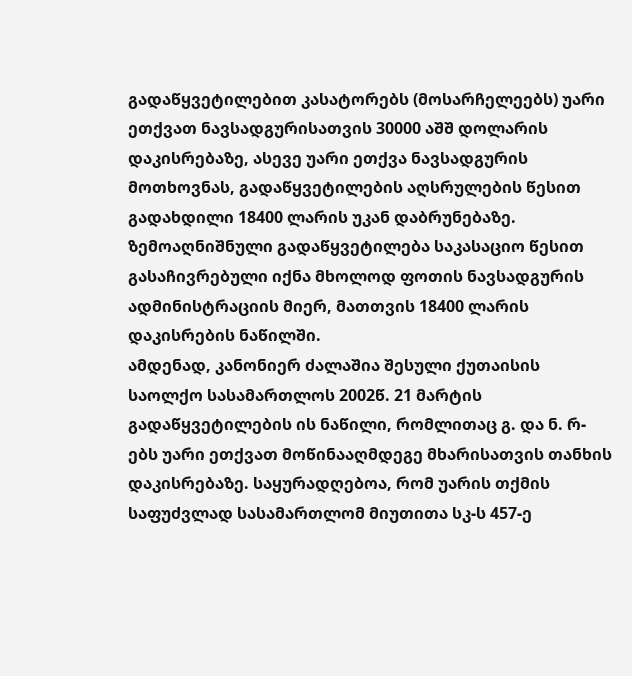გადაწყვეტილებით კასატორებს (მოსარჩელეებს) უარი ეთქვათ ნავსადგურისათვის 30000 აშშ დოლარის დაკისრებაზე, ასევე უარი ეთქვა ნავსადგურის მოთხოვნას, გადაწყვეტილების აღსრულების წესით გადახდილი 18400 ლარის უკან დაბრუნებაზე.
ზემოაღნიშნული გადაწყვეტილება საკასაციო წესით გასაჩივრებული იქნა მხოლოდ ფოთის ნავსადგურის ადმინისტრაციის მიერ, მათთვის 18400 ლარის დაკისრების ნაწილში.
ამდენად, კანონიერ ძალაშია შესული ქუთაისის საოლქო სასამართლოს 2002წ. 21 მარტის გადაწყვეტილების ის ნაწილი, რომლითაც გ. და ნ. რ-ებს უარი ეთქვათ მოწინააღმდეგე მხარისათვის თანხის დაკისრებაზე. საყურადღებოა, რომ უარის თქმის საფუძვლად სასამართლომ მიუთითა სკ-ს 457-ე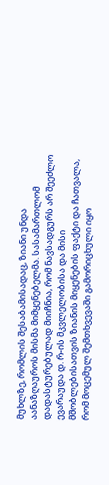მუხლზე, რომლის შესაბამისადაც, ზიანი უნდა აანაზღაუროს მისმა მიმყენებელმა. სასამართლომ დადასტურებულად მიიჩნია, რომ ნავსადგურს არ შეეძლო ევარაუდა დ. რ-ის მკვლელობისა და მისი მშობლებისათვის ზიანის მიყენების ფაქტი და ჩათვალა, რომ მოცემულ შემთხვევაში გამორიცხული იყო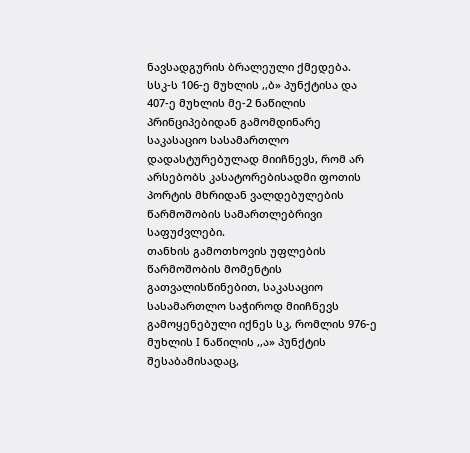ნავსადგურის ბრალეული ქმედება.
სსკ-ს 106-ე მუხლის ,,ბ» პუნქტისა და 407-ე მუხლის მე-2 ნაწილის პრინციპებიდან გამომდინარე საკასაციო სასამართლო დადასტურებულად მიიჩნევს, რომ არ არსებობს კასატორებისადმი ფოთის პორტის მხრიდან ვალდებულების წარმოშობის სამართლებრივი საფუძვლები.
თანხის გამოთხოვის უფლების წარმოშობის მომენტის გათვალისწინებით, საკასაციო სასამართლო საჭიროდ მიიჩნევს გამოყენებული იქნეს სკ, რომლის 976-ე მუხლის I ნაწილის ,,ა» პუნქტის შესაბამისადაც,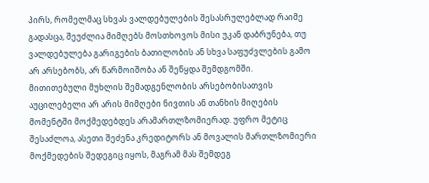პირს, რომელმაც სხვას ვალდებულების შესასრულებლად რაიმე გადასცა, შეუძლია მიმღებს მოსთხოვოს მისი უკან დაბრუნება, თუ ვალდებულება გარიგების ბათილობის ან სხვა საფუძვლების გამო არ არსებობს, არ წარმოიშობა ან შეწყდა შემდგომში.
მითითებული მუხლის შემადგენლობის არსებობისათვის აუცილებელი არ არის მიმღები ნივთის ან თანხის მიღების მომენტში მოქმედებდეს არამართლზომიერად. უფრო მეტიც შესაძლოა, ასეთი შეძენა კრედიტორს ან მოვალის მართლზომიერი მოქმედების შედეგიც იყოს, მაგრამ მას შემდეგ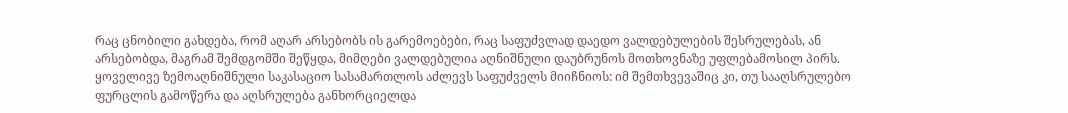რაც ცნობილი გახდება, რომ აღარ არსებობს ის გარემოებები, რაც საფუძვლად დაედო ვალდებულების შესრულებას, ან არსებობდა, მაგრამ შემდგომში შეწყდა, მიმღები ვალდებულია აღნიშნული დაუბრუნოს მოთხოვნაზე უფლებამოსილ პირს.
ყოველივე ზემოაღნიშნული საკასაციო სასამართლოს აძლევს საფუძველს მიიჩნიოს: იმ შემთხვევაშიც კი, თუ სააღსრულებო ფურცლის გამოწერა და აღსრულება განხორციელდა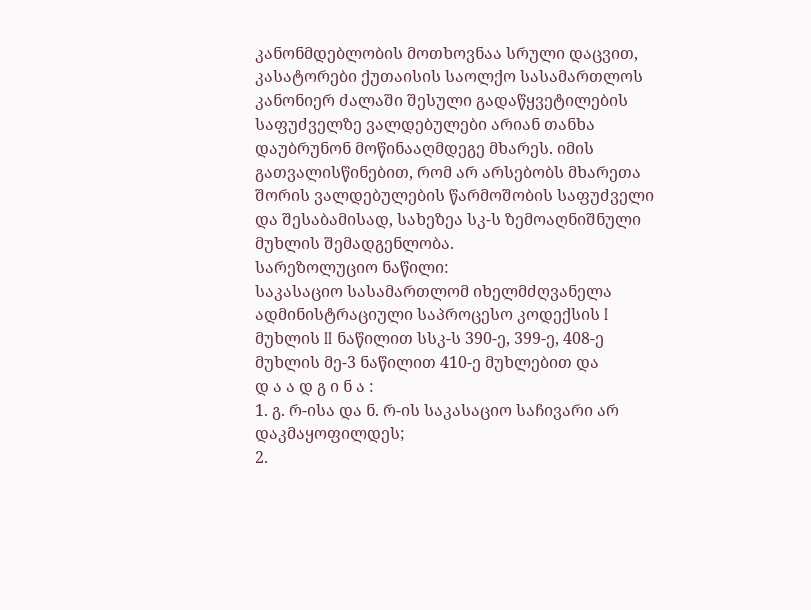კანონმდებლობის მოთხოვნაა სრული დაცვით, კასატორები ქუთაისის საოლქო სასამართლოს კანონიერ ძალაში შესული გადაწყვეტილების საფუძველზე ვალდებულები არიან თანხა დაუბრუნონ მოწინააღმდეგე მხარეს. იმის გათვალისწინებით, რომ არ არსებობს მხარეთა შორის ვალდებულების წარმოშობის საფუძველი და შესაბამისად, სახეზეა სკ-ს ზემოაღნიშნული მუხლის შემადგენლობა.
სარეზოლუციო ნაწილი:
საკასაციო სასამართლომ იხელმძღვანელა ადმინისტრაციული საპროცესო კოდექსის I მუხლის II ნაწილით სსკ-ს 390-ე, 399-ე, 408-ე მუხლის მე-3 ნაწილით 410-ე მუხლებით და
დ ა ა დ გ ი ნ ა :
1. გ. რ-ისა და ნ. რ-ის საკასაციო საჩივარი არ დაკმაყოფილდეს;
2.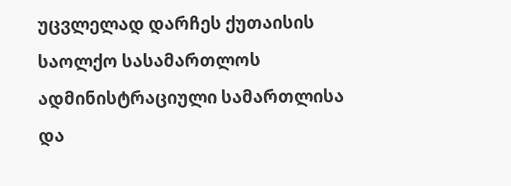უცვლელად დარჩეს ქუთაისის საოლქო სასამართლოს ადმინისტრაციული სამართლისა და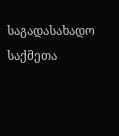საგადასახადო საქმეთა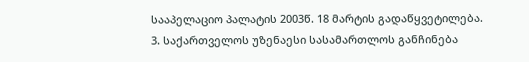სააპელაციო პალატის 2003წ. 18 მარტის გადაწყვეტილება.
3. საქართველოს უზენაესი სასამართლოს განჩინება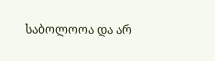საბოლოოა და არ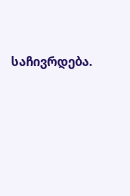საჩივრდება.